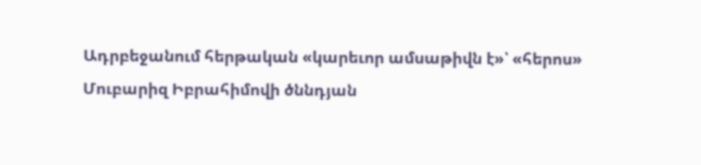Ադրբեջանում հերթական «կարեւոր ամսաթիվն է»՝ «հերոս» Մուբարիզ Իբրահիմովի ծննդյան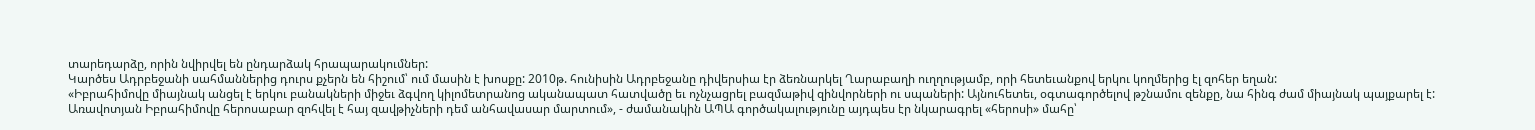տարեդարձը, որին նվիրվել են ընդարձակ հրապարակումներ:
Կարծես Ադրբեջանի սահմաններից դուրս քչերն են հիշում՝ ում մասին է խոսքը: 2010թ. հունիսին Ադրբեջանը դիվերսիա էր ձեռնարկել Ղարաբաղի ուղղությամբ, որի հետեւանքով երկու կողմերից էլ զոհեր եղան:
«Իբրահիմովը միայնակ անցել է երկու բանակների միջեւ ձգվող կիլոմետրանոց ականապատ հատվածը եւ ոչնչացրել բազմաթիվ զինվորների ու սպաների: Այնուհետեւ, օգտագործելով թշնամու զենքը, նա հինգ ժամ միայնակ պայքարել է: Առավոտյան Իբրահիմովը հերոսաբար զոհվել է հայ զավթիչների դեմ անհավասար մարտում», - ժամանակին ԱՊԱ գործակալությունը այդպես էր նկարագրել «հերոսի» մահը՝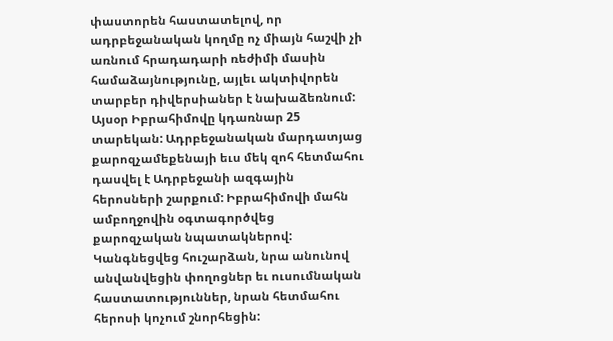փաստորեն հաստատելով, որ ադրբեջանական կողմը ոչ միայն հաշվի չի առնում հրադադարի ռեժիմի մասին համաձայնությունը, այլեւ ակտիվորեն տարբեր դիվերսիաներ է նախաձեռնում:
Այսօր Իբրահիմովը կդառնար 25 տարեկան: Ադրբեջանական մարդատյաց քարոզչամեքենայի եւս մեկ զոհ հետմահու դասվել է Ադրբեջանի ազգային հերոսների շարքում: Իբրահիմովի մահն ամբողջովին օգտագործվեց քարոզչական նպատակներով: Կանգնեցվեց հուշարձան, նրա անունով անվանվեցին փողոցներ եւ ուսումնական հաստատություններ, նրան հետմահու հերոսի կոչում շնորհեցին: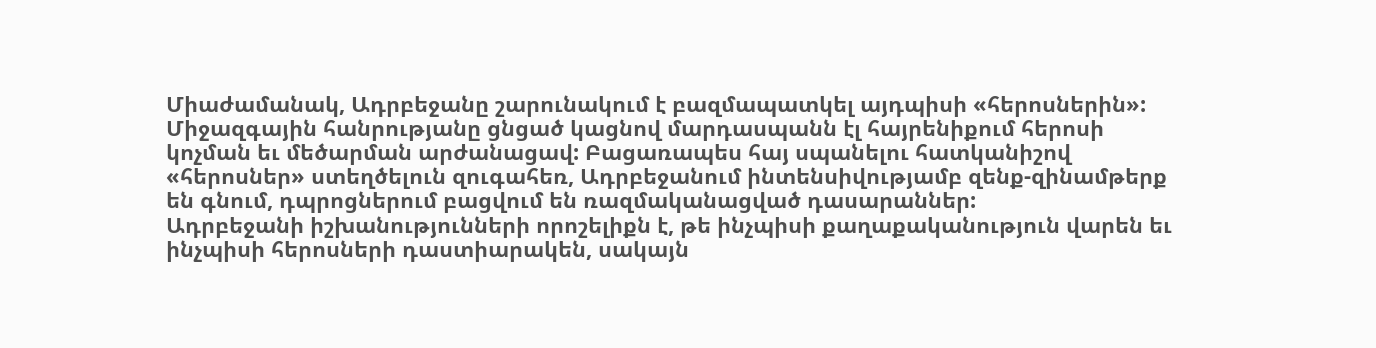Միաժամանակ, Ադրբեջանը շարունակում է բազմապատկել այդպիսի «հերոսներին»: Միջազգային հանրությանը ցնցած կացնով մարդասպանն էլ հայրենիքում հերոսի կոչման եւ մեծարման արժանացավ: Բացառապես հայ սպանելու հատկանիշով «հերոսներ» ստեղծելուն զուգահեռ, Ադրբեջանում ինտենսիվությամբ զենք-զինամթերք են գնում, դպրոցներում բացվում են ռազմականացված դասարաններ:
Ադրբեջանի իշխանությունների որոշելիքն է, թե ինչպիսի քաղաքականություն վարեն եւ ինչպիսի հերոսների դաստիարակեն, սակայն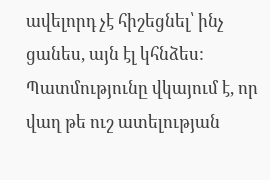ավելորդ չէ հիշեցնել՝ ինչ ցանես, այն էլ կհնձես: Պատմությունը վկայում է, որ վաղ թե ուշ ատելության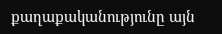քաղաքականությունը այն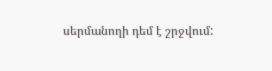սերմանողի դեմ է շրջվում: